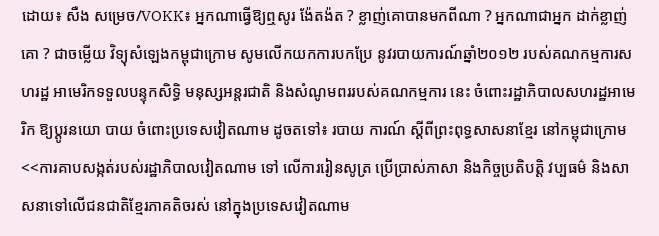ដោយ៖ សឺង សម្រេច/VOKK៖ អ្នកណាធ្វើឱ្យឮសូរ ង៉ែតង៉ត ? ខ្លាញ់គោបានមកពីណា ? អ្នកណាជាអ្នក ដាក់ខ្លាញ់គោ ? ជាចម្លើយ វិទ្យុសំឡេងកម្ពុជាក្រោម សូមលើកយកការបកប្រែ នូវរបាយការណ៍ឆ្នាំ២០១២ របស់គណកម្មការសហរដ្ឋ អាមេរិកទទួលបន្ទុកសិទ្ធិ មនុស្សអន្តរជាតិ និងសំណូមពររបស់គណកម្មការ នេះ ចំពោះរដ្ឋាភិបាលសហរដ្ឋអាមេរិក ឱ្យប្តូរនយោ បាយ ចំពោះប្រទេសវៀតណាម ដូចតទៅ៖ របាយ ការណ៍ ស្តីពីព្រះពុទ្ធសាសនាខ្មែរ នៅកម្ពុជាក្រោម <<ការគាបសង្កត់របស់រដ្ឋាភិបាលវៀតណាម ទៅ លើការរៀនសូត្រ ប្រើប្រាស់ភាសា និងកិច្ចប្រតិបត្តិ វប្បធម៌ និងសាសនាទៅលើជនជាតិខ្មែរភាគតិចរស់ នៅក្នុងប្រទេសវៀតណាម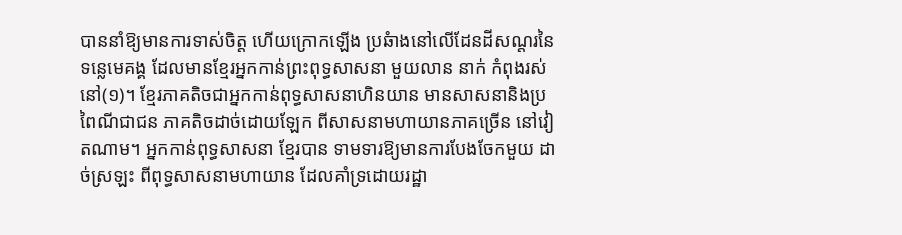បាននាំឱ្យមានការទាស់ចិត្ត ហើយក្រោកឡើង ប្រឆំាងនៅលើដែនដីសណ្តរនៃទន្លេមេគង្គ ដែលមានខ្មែរអ្នកកាន់ព្រះពុទ្ធសាសនា មួយលាន នាក់ កំពុងរស់នៅ(១)។ ខ្មែរភាគតិចជាអ្នកកាន់ពុទ្ធសាសនាហិនយាន មានសាសនានិងប្រពៃណីជាជន ភាគតិចដាច់ដោយឡែក ពីសាសនាមហាយានភាគច្រើន នៅវៀតណាម។ អ្នកកាន់ពុទ្ធសាសនា ខ្មែរបាន ទាមទារឱ្យមានការបែងចែកមួយ ដាច់ស្រឡះ ពីពុទ្ធសាសនាមហាយាន ដែលគាំទ្រដោយរដ្ឋា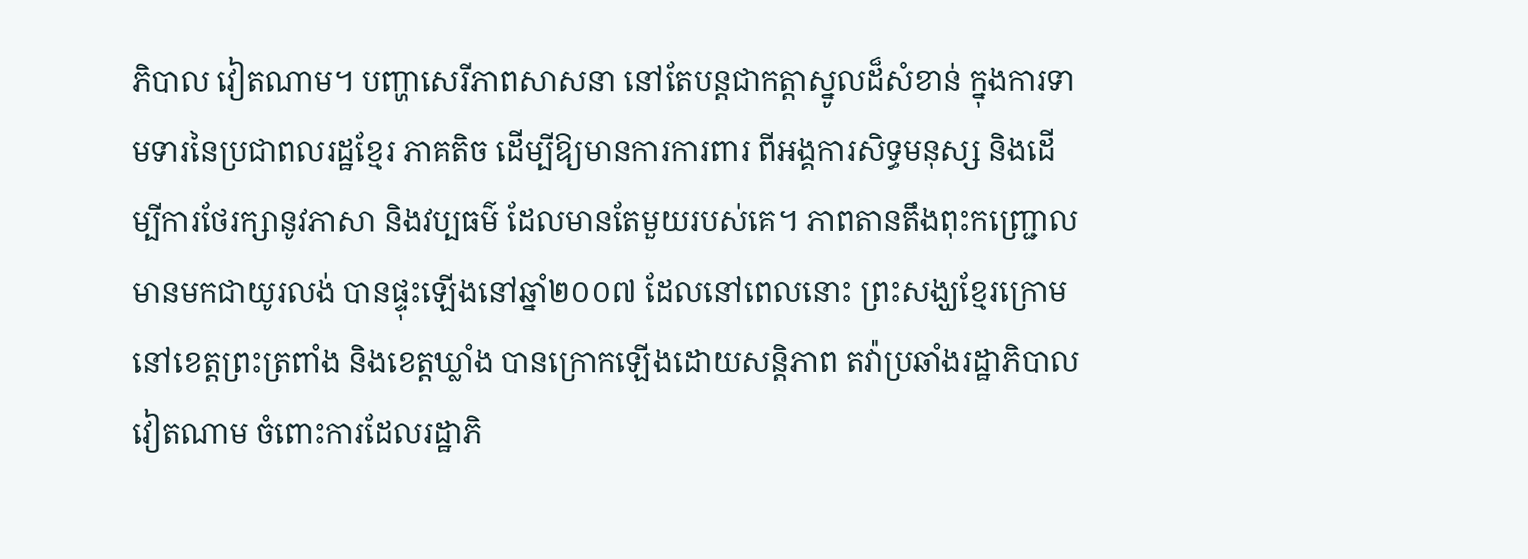ភិបាល វៀតណាម។ បញ្ហាសេរីភាពសាសនា នៅតែបន្តជាកត្តាស្នូលដ៏សំខាន់ ក្នុងការទាមទារនៃប្រជាពលរដ្ឋខ្មែរ ភាគតិច ដើម្បីឱ្យមានការការពារ ពីអង្គការសិទ្ធមនុស្ស និងដើម្បីការថែរក្សានូវភាសា និងវប្បធម៌ ដែលមានតែមួយរបស់គេ។ ភាពតានតឹងពុះកញ្ជ្រោល មានមកជាយូរលង់ បានផ្ទុះឡើងនៅឆ្នាំ២០០៧ ដែលនៅពេលនោះ ព្រះសង្ឃខ្មែរក្រោមនៅខេត្តព្រះត្រពាំង និងខេត្តឃ្លាំង បានក្រោកឡើងដោយសន្តិភាព តវ៉ាប្រឆាំងរដ្ឋាភិបាលវៀតណាម ចំពោះការដែលរដ្ឋាភិ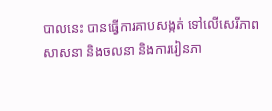បាលនេះ បានធ្វើការគាបសង្កត់ ទៅលើសេរីភាព សាសនា និងចលនា និងការរៀនភា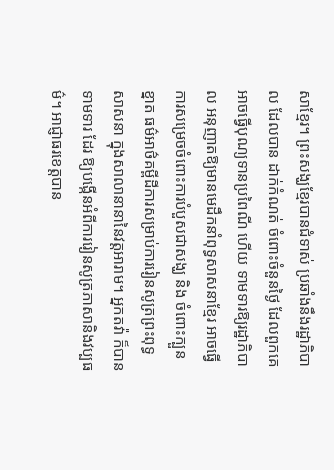សាខ្មែរ។ ព្រះសង្ឃខ្មែរបានជំទាស់ ប្រឆាំងនឹងរដ្ឋាភិបាល ដែលបាន ដាក់កំណត់ ចំពោះចំនួនថ្ងៃ ដែលពួកគេអាចធ្វើបុណ្យទានប្រពៃណី ហើយ ទាមទារឱ្យរដ្ឋាភិបាល អនុញាតឱ្យមានមេដឹកនាំពុទ្ធសាសនាខ្មែរ អាចធ្វើការសម្រេចចំពោះការបំបួសជាសង្ឃ និង ចំពោះក្បួនខ្នាត ធម៌អាថ៌គម្ពីដីការសម្រាប់ការរៀនសូត្រព្រះពុទ្ធសាសនា ក្នុងសាលានានានៃវត្តអារាម។ អ្នកតវ៉ា ក៏បានទាមទារ ដែរ ឱ្យបង្កើនអំពីការរៀនសូត្រភាសានិងវប្បធម៌។ អាជ្ញាធរខេត្តបាន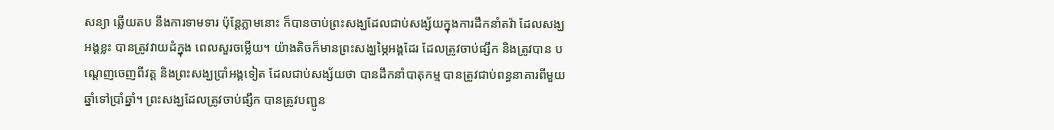សន្យា ឆ្លើយតប នឹងការទាមទារ ប៉ុន្តែភ្លាមនោះ ក៏បានចាប់ព្រះសង្ឃដែលជាប់សង្ស័យក្នុងការដឹកនាំតវ៉ា ដែលសង្ឃអង្គខ្លះ បានត្រូវវាយដំក្នុង ពេលសួរចម្លើយ។ យ៉ាងតិចក៏មានព្រះសង្ឃម្ភៃអង្គដែរ ដែលត្រូវចាប់ផ្សឹក និងត្រូវបាន បណ្តេញចេញពីវត្ត និងព្រះសង្ឃប្រាំអង្គទៀត ដែលជាប់សង្ស័យថា បានដឹកនាំបាតុកម្ម បានត្រូវជាប់ពន្ធនាគារពីមួយឆ្នាំទៅប្រាំឆ្នាំ។ ព្រះសង្ឃដែលត្រូវចាប់ផ្សឹក បានត្រូវបញ្ជូន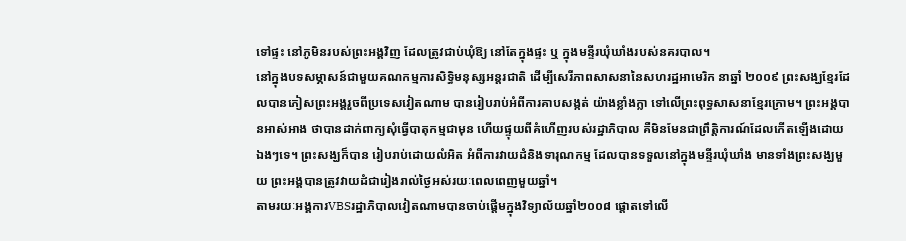ទៅផ្ទះ នៅភូមិនរបស់ព្រះអង្គវិញ ដែលត្រូវជាប់ឃុំឱ្យ នៅតែក្នុងផ្ទះ ឬ ក្នុងមន្ទីរឃុំឃាំងរបស់នគរបាល។
នៅក្នុងបទសម្ភាសន៍ជាមួយគណកម្មការសិទ្ធិមនុស្សអន្តរជាតិ ដើម្បីសេរីភាពសាសនានៃសហរដ្ឋអាមេរិក នាឆ្នាំ ២០០៩ ព្រះសង្ឃខ្មែរដែលបានភៀសព្រះអង្គរួចពីប្រទេសវៀតណាម បានរៀបរាប់អំពីការគាបសង្កត់ យ៉ាងខ្លាំងក្លា ទៅលើព្រះពុទ្ធសាសនាខ្មែរក្រោម។ ព្រះអង្គបានអាស់អាង ថាបានដាក់ពាក្យសុំធ្វើបាតុកម្មជាមុន ហើយផ្ទុយពីគំហើញរបស់រដ្ឋាភិបាល គឺមិនមែនជាព្រឹត្តិការណ៍ដែលកើតឡើងដោយឯងៗទេ។ ព្រះសង្ឃក៏បាន រៀបរាប់ដោយលំអិត អំពីការវាយដំនិងទារុណកម្ម ដែលបានទទួលនៅក្នុងមន្ទីរឃុំឃាំង មានទាំងព្រះសង្ឃមួយ ព្រះអង្គបានត្រូវវាយដំជារៀងរាល់ថ្ងៃអស់រយៈពេលពេញមួយឆ្នាំ។
តាមរយៈអង្គការVBSរដ្ឋាភិបាលវៀតណាមបានចាប់ផ្តើមក្នុងវិទ្យាល័យឆ្នាំ២០០៨ ផ្តោតទៅលើ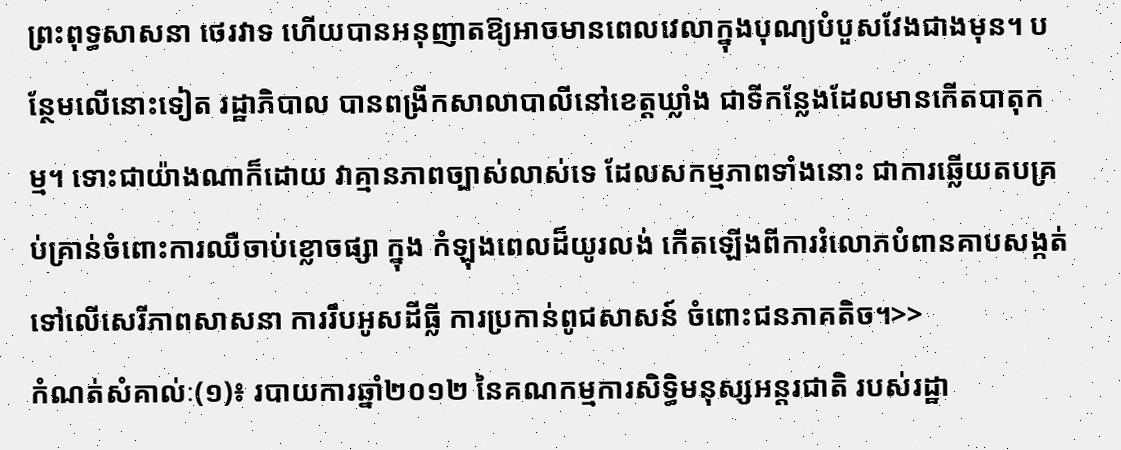ព្រះពុទ្ធសាសនា ថេរវាទ ហើយបានអនុញាតឱ្យអាចមានពេលវេលាក្នុងបុណ្យបំបួសវែងជាងមុន។ បន្ថែមលើនោះទៀត រដ្ឋាភិបាល បានពង្រីកសាលាបាលីនៅខេត្តឃ្លាំង ជាទីកន្លែងដែលមានកើតបាតុកម្ម។ ទោះជាយ៉ាងណាក៏ដោយ វាគ្មានភាពច្បាស់លាស់ទេ ដែលសកម្មភាពទាំងនោះ ជាការឆ្លើយតបគ្រប់គ្រាន់ចំពោះការឈឺចាប់ខ្លោចផ្សា ក្នុង កំឡុងពេលដ៏យូរលង់ កើតឡើងពីការរំលោភបំពានគាបសង្កត់ទៅលើសេរីភាពសាសនា ការរឹបអូសដីធ្លី ការប្រកាន់ពូជសាសន៍ ចំពោះជនភាគតិច។>>
កំណត់សំគាល់ៈ(១)៖ របាយការឆ្នាំ២០១២ នៃគណកម្មការសិទ្ធិមនុស្សអន្តរជាតិ របស់រដ្ឋា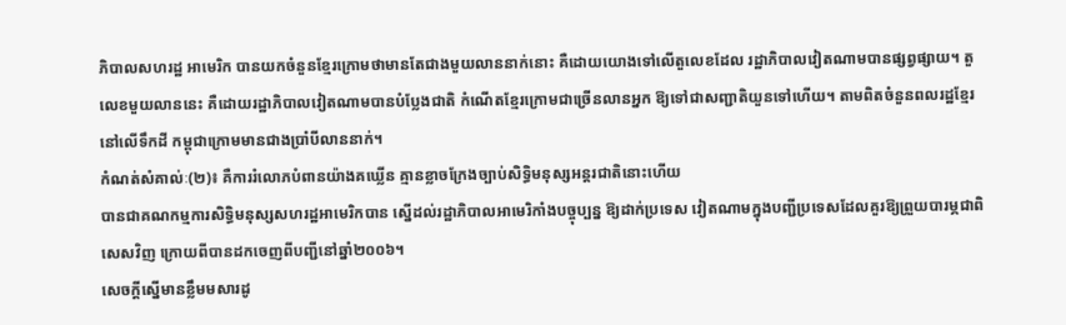ភិបាលសហរដ្ឋ អាមេរិក បានយកចំនួនខ្មែរក្រោមថាមានតែជាងមួយលាននាក់នោះ គឺដោយយោងទៅលើតួលេខដែល រដ្ឋាភិបាលវៀតណាមបានផ្សព្វផ្សាយ។ តួលេខមួយលាននេះ គឺដោយរដ្ឋាភិបាលវៀតណាមបានបំប្លែងជាតិ កំណើតខ្មែរក្រោមជាច្រើនលានអ្នក ឱ្យទៅជាសញ្ជាតិយួនទៅហើយ។ តាមពិតចំនួនពលរដ្ឋខ្មែរនៅលើទឹកដី កម្ពុជាក្រោមមានជាងប្រាំបីលាននាក់។
កំណត់សំគាល់ៈ(២)៖ គឺការរំលោភបំពានយ៉ាងគឃ្លើន គ្មានខ្លាចក្រែងច្បាប់សិទ្ធិមនុស្សអន្តរជាតិនោះហើយ
បានជាគណកម្មការសិទ្ធិមនុស្សសហរដ្ឋអាមេរិកបាន ស្នើដល់រដ្ឋាភិបាលអាមេរិកាំងបច្ចុប្បន្ន ឱ្យដាក់ប្រទេស វៀតណាមក្នុងបញ្ជីប្រទេសដែលគួរឱ្យព្រួយបារម្ភជាពិសេសវិញ ក្រោយពីបានដកចេញពីបញ្ជីនៅឆ្នាំ២០០៦។
សេចក្តីស្នើមានខ្លឹមមសារដូ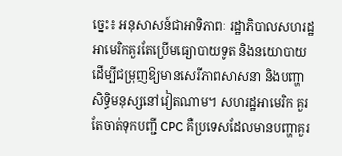ច្នេះ៖ អនុសាសន៍ជាអាទិភាពៈ រដ្ឋាភិបាលសហរដ្ឋអាមេរិកគួរតែប្រើមធ្យោបាយទូត និងនយោបាយ ដើម្បីជម្រុញឱ្យមានសេរីភាពសាសនា និងបញ្ហាសិទ្ធិមនុស្សនៅវៀតណាម។ សហរដ្ឋអាមេរិក គួរតែចាត់ទុកបញ្ជី CPC គឺប្រទេសដែលមានបញ្ហាគួរ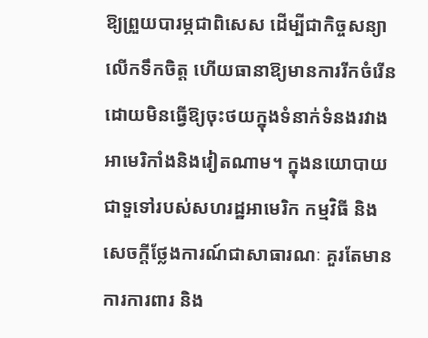ឱ្យព្រួយបារម្ភជាពិសេស ដើម្បីជាកិច្ចសន្យាលើកទឹកចិត្ត ហើយធានាឱ្យមានការរីកចំរើន ដោយមិនធ្វើឱ្យចុះថយក្នុងទំនាក់ទំនងរវាងអាមេរិកាំងនិងវៀតណាម។ ក្នុងនយោបាយជាទួទៅរបស់សហរដ្ឋអាមេរិក កម្មវិធី និងសេចក្តីថ្លែងការណ៍ជាសាធារណៈ គួរតែមានការការពារ និង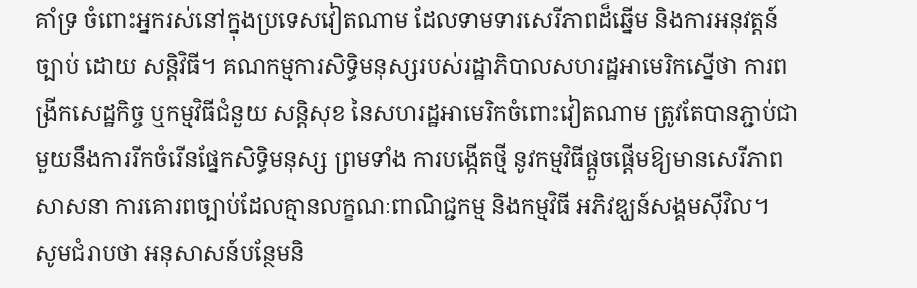គាំទ្រ ចំពោះអ្នករស់នៅក្នុងប្រទេសវៀតណាម ដែលទាមទារសេរីភាពដ៏ឆ្នើម និងការអនុវត្តន៍ច្បាប់ ដោយ សន្តិវិធី។ គណកម្មការសិទ្ធិមនុស្សរបស់រដ្ឋាភិបាលសហរដ្ឋអាមេរិកស្នើថា ការពង្រីកសេដ្ឋកិច្ច ឬកម្មវិធីជំនួយ សន្តិសុខ នៃសហរដ្ឋអាមេរិកចំពោះវៀតណាម ត្រូវតែបានភ្ជាប់ជាមួយនឹងការរីកចំរើនផ្នែកសិទ្ធិមនុស្ស ព្រមទាំង ការបង្កើតថ្មី នូវកម្មវិធីផ្តួចផ្តើមឱ្យមានសេរីភាពសាសនា ការគោរពច្បាប់ដែលគ្មានលក្ខណៈពាណិជ្ជកម្ម និងកម្មវិធី អភិវឌ្ឃន៍សង្គមស៊ីវិល។
សូមជំរាបថា អនុសាសន៍បន្ថែមនិ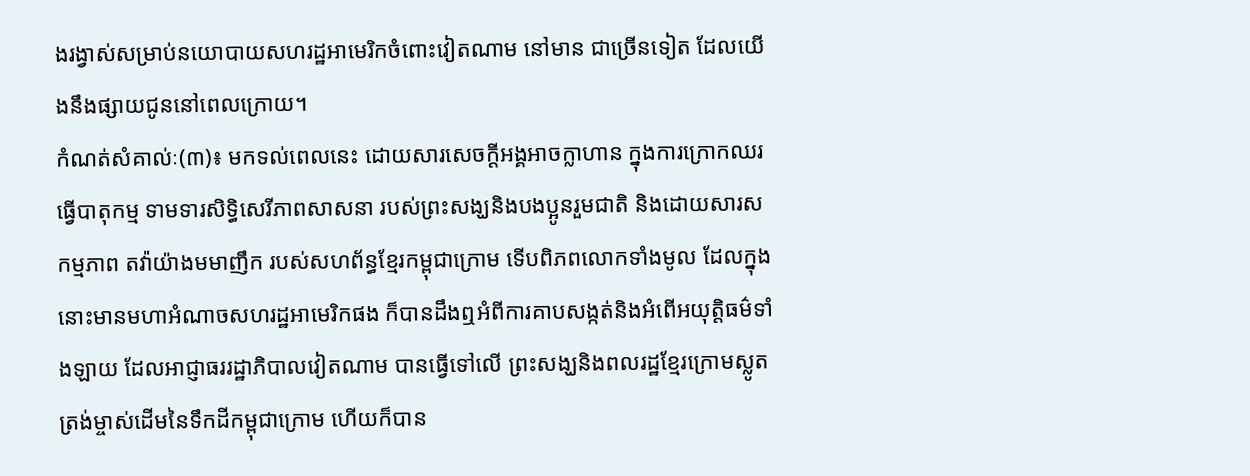ងរង្វាស់សម្រាប់នយោបាយសហរដ្ឋអាមេរិកចំពោះវៀតណាម នៅមាន ជាច្រើនទៀត ដែលយើងនឹងផ្សាយជូននៅពេលក្រោយ។
កំណត់សំគាល់ៈ(៣)៖ មកទល់ពេលនេះ ដោយសារសេចក្តីអង្គអាចក្លាហាន ក្នុងការក្រោកឈរធ្វើបាតុកម្ម ទាមទារសិទ្ធិសេរីភាពសាសនា របស់ព្រះសង្ឃនិងបងប្អូនរួមជាតិ និងដោយសារសកម្មភាព តវ៉ាយ៉ាងមមាញឹក របស់សហព័ន្ធខ្មែរកម្ពុជាក្រោម ទើបពិភពលោកទាំងមូល ដែលក្នុងនោះមានមហាអំណាចសហរដ្ឋអាមេរិកផង ក៏បានដឹងឮអំពីការគាបសង្កត់និងអំពើអយុត្តិធម៌ទាំងឡាយ ដែលអាជ្ញាធររដ្ឋាភិបាលវៀតណាម បានធ្វើទៅលើ ព្រះសង្ឃនិងពលរដ្ឋខ្មែរក្រោមស្លូតត្រង់ម្ចាស់ដើមនៃទឹកដីកម្ពុជាក្រោម ហើយក៏បាន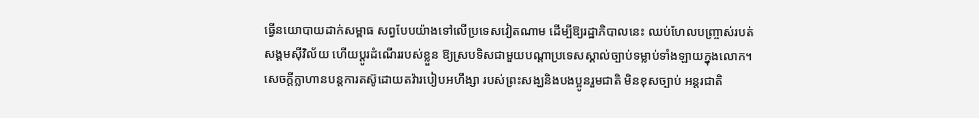ធ្វើនយោបាយដាក់សម្ពាធ សព្វបែបយ៉ាងទៅលើប្រទេសវៀតណាម ដើម្បីឱ្យរដ្ឋាភិបាលនេះ ឈប់ហែលបញ្ច្រាស់របត់សង្គមស៊ីវិល័យ ហើយប្តូរដំណើររបស់ខ្លួន ឱ្យស្របទិសជាមួយបណ្តាប្រទេសស្គាល់ច្បាប់ទម្លាប់ទាំងឡាយក្នុងលោក។
សេចក្តីក្លាហានបន្តការតស៊ូដោយតវ៉ារបៀបអហឹង្សា របស់ព្រះសង្ឃនិងបងប្អូនរួមជាតិ មិនខុសច្បាប់ អន្តរជាតិ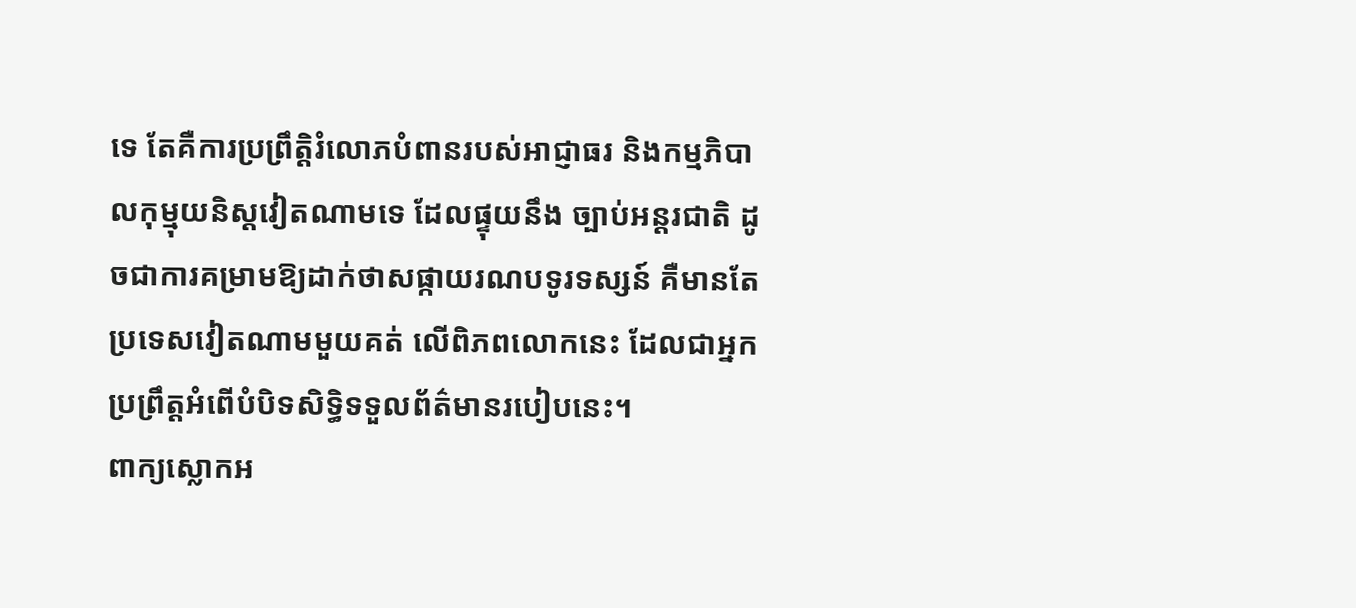ទេ តែគឺការប្រព្រឹត្តិរំលោភបំពានរបស់អាជ្ញាធរ និងកម្មភិបាលកុម្មុយនិស្តវៀតណាមទេ ដែលផ្ទុយនឹង ច្បាប់អន្តរជាតិ ដូចជាការគម្រាមឱ្យដាក់ថាសផ្កាយរណបទូរទស្សន៍ គឺមានតែប្រទេសវៀតណាមមួយគត់ លើពិភពលោកនេះ ដែលជាអ្នកប្រព្រឹត្តអំពើបំបិទសិទ្ធិទទួលព័ត៌មានរបៀបនេះ។
ពាក្យស្លោកអ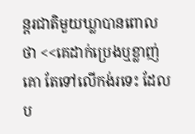ន្តរជាតិមួយឃ្លាបានពោលថា <<គេដាក់ប្រេងឬខ្លាញ់គោ តែទៅលើកង់រទេះ ដែលប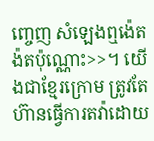ញ្ចេញ សំឡេងឮង៉េតង៉តប៉ុណ្ណោះ>>។ យើងជាខ្មែរក្រោម ត្រូវតែហ៊ានធ្វើការតវ៉ាដោយ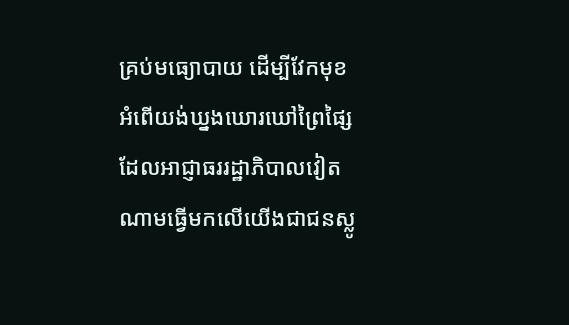គ្រប់មធ្យោបាយ ដើម្បីវែកមុខ អំពើយង់ឃ្នងឃោរឃៅព្រៃផ្សៃ ដែលអាជ្ញាធររដ្ឋាភិបាលវៀតណាមធ្វើមកលើយើងជាជនស្លូ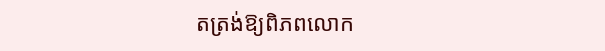តត្រង់ឱ្យពិភពលោក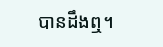បានដឹងឮ។